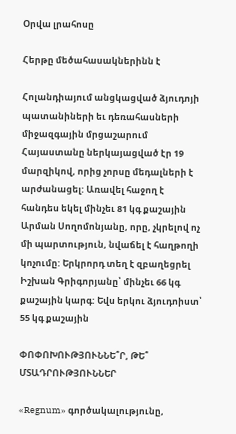Օրվա լրահոսը

Հերթը մեծահասակներինն է

Հոլանդիայում անցկացված ձյուդոյի պատանիների եւ դեռահասների միջազգային մրցաշարում Հայաստանը ներկայացված էր 19 մարզիկով, որից չորսը մեդալների է արժանացել: Առավել հաջող է հանդես եկել մինչեւ 81 կգ քաշային Արման Սողոմոնյանը, որը, չկրելով ոչ մի պարտություն, նվաճել է հաղթողի կոչումը: Երկրորդ տեղ է զբաղեցրել Իշխան Գրիգորյանը՝ մինչեւ 66 կգ քաշային կարգ: Եվս երկու ձյուդոիստ՝ 55 կգ քաշային

ՓՈՓՈԽՈՒԹՅՈՒՆՆԵ՞Ր, ԹԵ՞ ՄՏԱԴՐՈՒԹՅՈՒՆՆԵՐ

«Regnum» գործակալությունը,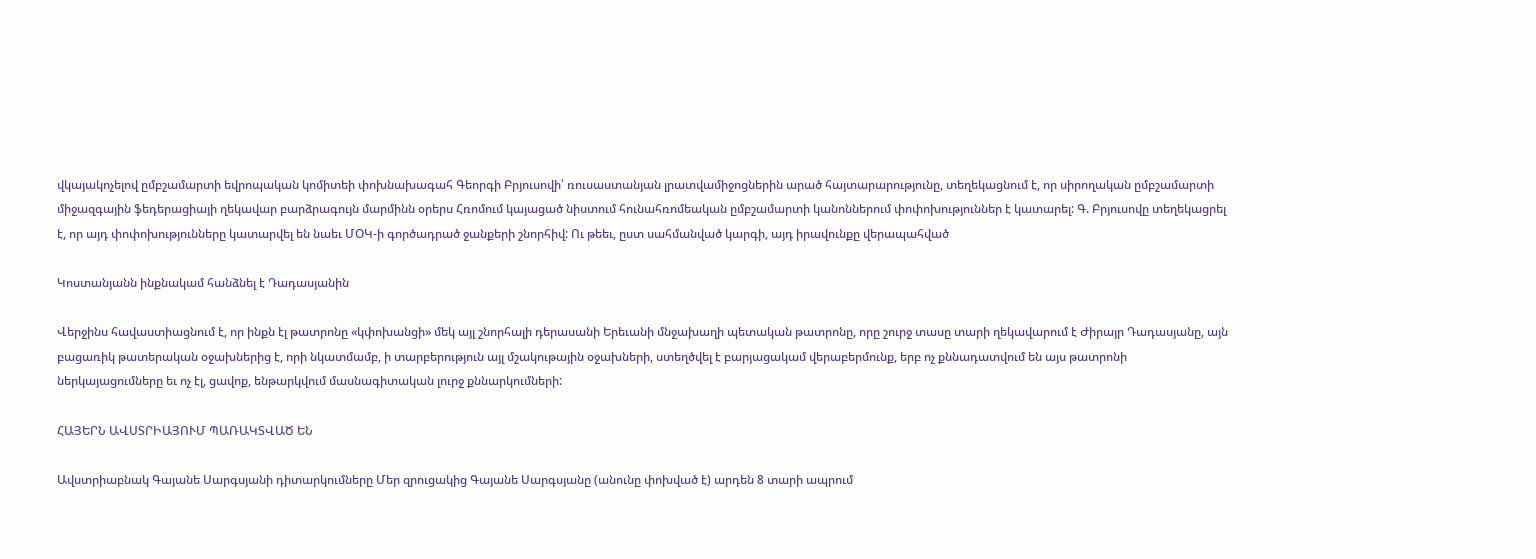վկայակոչելով ըմբշամարտի եվրոպական կոմիտեի փոխնախագահ Գեորգի Բրյուսովի՝ ռուսաստանյան լրատվամիջոցներին արած հայտարարությունը, տեղեկացնում է, որ սիրողական ըմբշամարտի միջազգային ֆեդերացիայի ղեկավար բարձրագույն մարմինն օրերս Հռոմում կայացած նիստում հունահռոմեական ըմբշամարտի կանոններում փոփոխություններ է կատարել: Գ. Բրյուսովը տեղեկացրել է, որ այդ փոփոխությունները կատարվել են նաեւ ՄՕԿ-ի գործադրած ջանքերի շնորհիվ: Ու թեեւ, ըստ սահմանված կարգի, այդ իրավունքը վերապահված

Կոստանյանն ինքնակամ հանձնել է Դադասյանին

Վերջինս հավաստիացնում է, որ ինքն էլ թատրոնը «կփոխանցի» մեկ այլ շնորհալի դերասանի Երեւանի մնջախաղի պետական թատրոնը, որը շուրջ տասը տարի ղեկավարում է Ժիրայր Դադասյանը, այն բացառիկ թատերական օջախներից է, որի նկատմամբ, ի տարբերություն այլ մշակութային օջախների, ստեղծվել է բարյացակամ վերաբերմունք, երբ ոչ քննադատվում են այս թատրոնի ներկայացումները եւ ոչ էլ, ցավոք, ենթարկվում մասնագիտական լուրջ քննարկումների:

ՀԱՅԵՐՆ ԱՎՍՏՐԻԱՅՈՒՄ ՊԱՌԱԿՏՎԱԾ ԵՆ

Ավստրիաբնակ Գայանե Սարգսյանի դիտարկումները Մեր զրուցակից Գայանե Սարգսյանը (անունը փոխված է) արդեն 8 տարի ապրում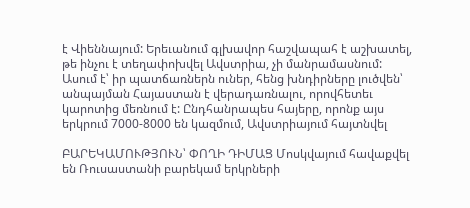է Վիեննայում: Երեւանում գլխավոր հաշվապահ է աշխատել, թե ինչու է տեղափոխվել Ավստրիա, չի մանրամասնում: Ասում է՝ իր պատճառներն ուներ, հենց խնդիրները լուծվեն՝ անպայման Հայաստան է վերադառնալու, որովհետեւ կարոտից մեռնում է: Ընդհանրապես հայերը, որոնք այս երկրում 7000-8000 են կազմում, Ավստրիայում հայտնվել

ԲԱՐԵԿԱՄՈՒԹՅՈՒՆ՝ ՓՈՂԻ ԴԻՄԱՑ Մոսկվայում հավաքվել են Ռուսաստանի բարեկամ երկրների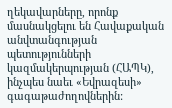ղեկավարները, որոնք մասնակցելու են Հավաքական անվտանգության պետությունների կազմակերպության (ՀԱՊԿ), ինչպես նաեւ «Եվրազեսի» գագաթաժողովներին: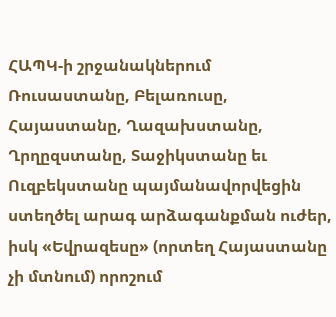ՀԱՊԿ-ի շրջանակներում Ռուսաստանը, Բելառուսը, Հայաստանը, Ղազախստանը, Ղրղըզստանը, Տաջիկստանը եւ Ուզբեկստանը պայմանավորվեցին ստեղծել արագ արձագանքման ուժեր, իսկ «Եվրազեսը» (որտեղ Հայաստանը չի մտնում) որոշում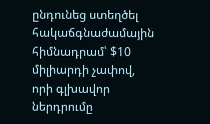ընդունեց ստեղծել հակաճգնաժամային հիմնադրամ՝ $10 միլիարդի չափով, որի գլխավոր ներդրումը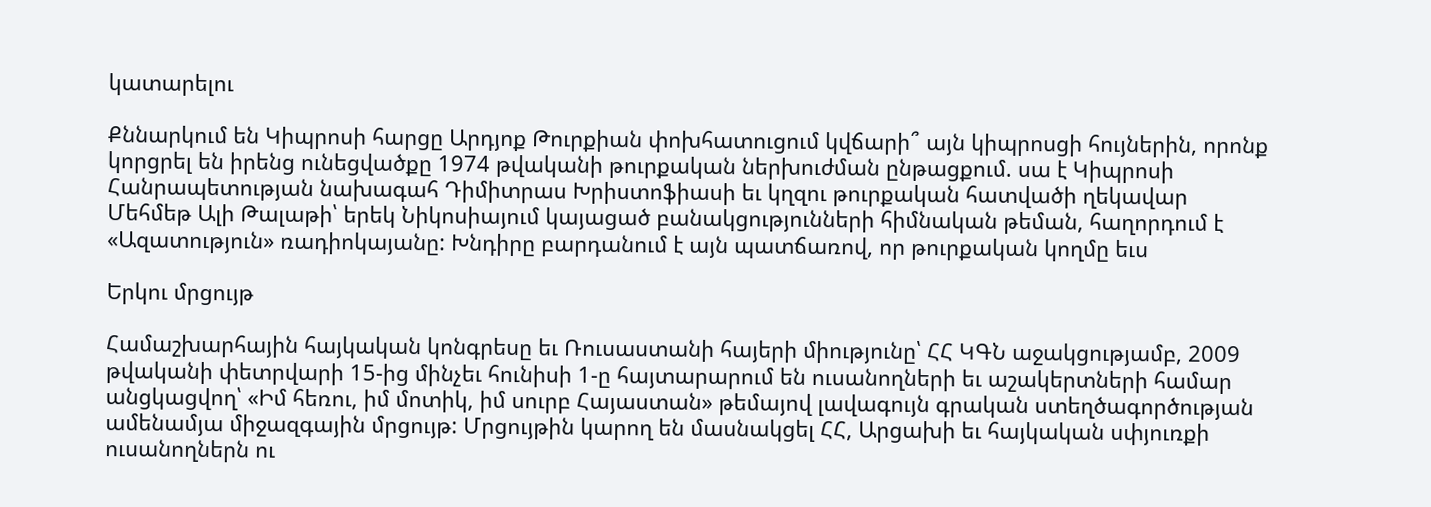կատարելու

Քննարկում են Կիպրոսի հարցը Արդյոք Թուրքիան փոխհատուցում կվճարի՞ այն կիպրոսցի հույներին, որոնք կորցրել են իրենց ունեցվածքը 1974 թվականի թուրքական ներխուժման ընթացքում. սա է Կիպրոսի Հանրապետության նախագահ Դիմիտրաս Խրիստոֆիասի եւ կղզու թուրքական հատվածի ղեկավար Մեհմեթ Ալի Թալաթի՝ երեկ Նիկոսիայում կայացած բանակցությունների հիմնական թեման, հաղորդում է «Ազատություն» ռադիոկայանը: Խնդիրը բարդանում է այն պատճառով, որ թուրքական կողմը եւս

Երկու մրցույթ

Համաշխարհային հայկական կոնգրեսը եւ Ռուսաստանի հայերի միությունը՝ ՀՀ ԿԳՆ աջակցությամբ, 2009 թվականի փետրվարի 15-ից մինչեւ հունիսի 1-ը հայտարարում են ուսանողների եւ աշակերտների համար անցկացվող՝ «Իմ հեռու, իմ մոտիկ, իմ սուրբ Հայաստան» թեմայով լավագույն գրական ստեղծագործության ամենամյա միջազգային մրցույթ: Մրցույթին կարող են մասնակցել ՀՀ, Արցախի եւ հայկական սփյուռքի ուսանողներն ու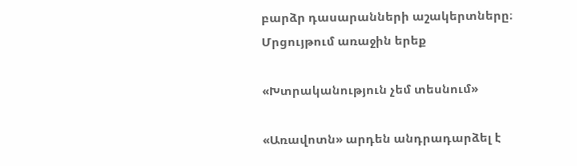բարձր դասարանների աշակերտները։ Մրցույթում առաջին երեք

«Խտրականություն չեմ տեսնում»

«Առավոտն» արդեն անդրադարձել է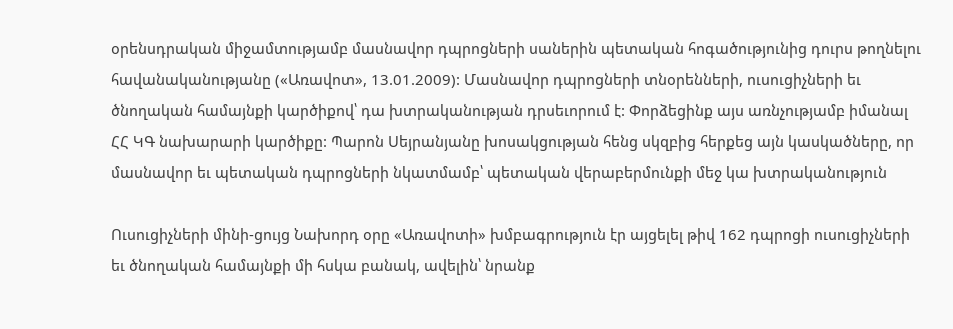օրենսդրական միջամտությամբ մասնավոր դպրոցների սաներին պետական հոգածությունից դուրս թողնելու հավանականությանը («Առավոտ», 13.01.2009): Մասնավոր դպրոցների տնօրենների, ուսուցիչների եւ ծնողական համայնքի կարծիքով՝ դա խտրականության դրսեւորում է: Փորձեցինք այս առնչությամբ իմանալ ՀՀ ԿԳ նախարարի կարծիքը: Պարոն Սեյրանյանը խոսակցության հենց սկզբից հերքեց այն կասկածները, որ մասնավոր եւ պետական դպրոցների նկատմամբ՝ պետական վերաբերմունքի մեջ կա խտրականություն

Ուսուցիչների մինի-ցույց Նախորդ օրը «Առավոտի» խմբագրություն էր այցելել թիվ 162 դպրոցի ուսուցիչների եւ ծնողական համայնքի մի հսկա բանակ, ավելին՝ նրանք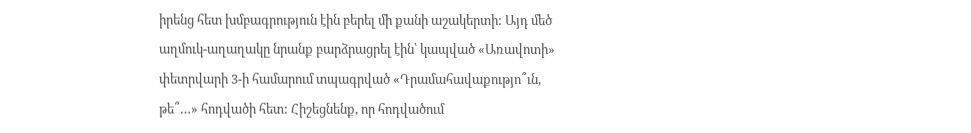իրենց հետ խմբագրություն էին բերել մի քանի աշակերտի: Այդ մեծ աղմուկ-աղաղակը նրանք բարձրացրել էին՝ կապված «Առավոտի» փետրվարի 3-ի համարում տպագրված «Դրամահավաքությո՞ւն, թե՞…» հոդվածի հետ: Հիշեցնենք, որ հոդվածում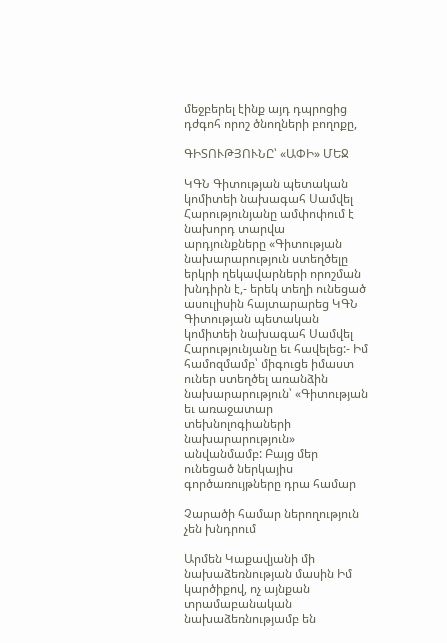մեջբերել էինք այդ դպրոցից դժգոհ որոշ ծնողների բողոքը,

ԳԻՏՈՒԹՅՈՒՆԸ՝ «ԱՓԻ» ՄԵՋ

ԿԳՆ Գիտության պետական կոմիտեի նախագահ Սամվել Հարությունյանը ամփոփում է նախորդ տարվա արդյունքները «Գիտության նախարարություն ստեղծելը երկրի ղեկավարների որոշման խնդիրն է,- երեկ տեղի ունեցած ասուլիսին հայտարարեց ԿԳՆ Գիտության պետական կոմիտեի նախագահ Սամվել Հարությունյանը եւ հավելեց:- Իմ համոզմամբ՝ միգուցե իմաստ ուներ ստեղծել առանձին նախարարություն՝ «Գիտության եւ առաջատար տեխնոլոգիաների նախարարություն» անվանմամբ: Բայց մեր ունեցած ներկայիս գործառույթները դրա համար

Չարածի համար ներողություն չեն խնդրում

Արմեն Կաքավյանի մի նախաձեռնության մասին Իմ կարծիքով, ոչ այնքան տրամաբանական նախաձեռնությամբ են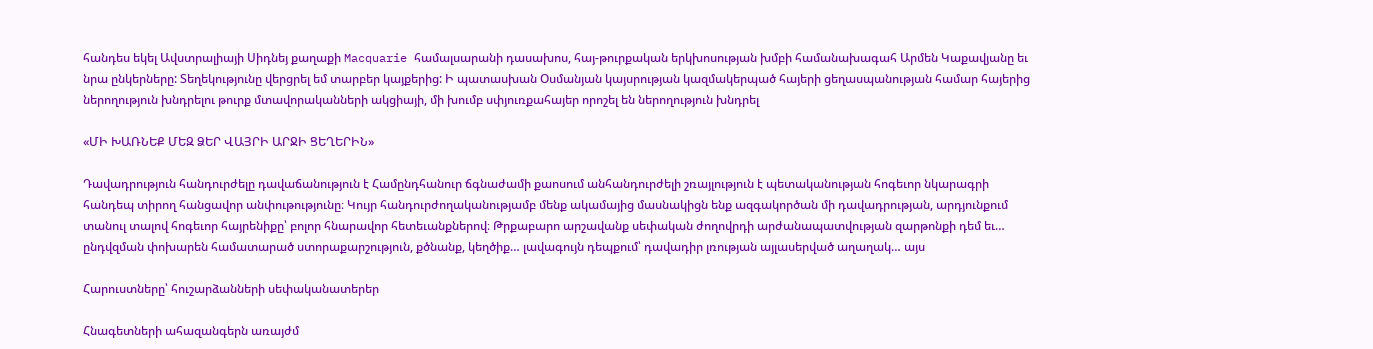հանդես եկել Ավստրալիայի Սիդնեյ քաղաքի Macquarie համալսարանի դասախոս, հայ-թուրքական երկխոսության խմբի համանախագահ Արմեն Կաքավյանը եւ նրա ընկերները: Տեղեկությունը վերցրել եմ տարբեր կայքերից: Ի պատասխան Օսմանյան կայսրության կազմակերպած հայերի ցեղասպանության համար հայերից ներողություն խնդրելու թուրք մտավորականների ակցիայի, մի խումբ սփյուռքահայեր որոշել են ներողություն խնդրել

«ՄԻ ԽԱՌՆԵՔ ՄԵԶ ՁԵՐ ՎԱՅՐԻ ԱՐՋԻ ՑԵՂԵՐԻՆ»

Դավադրություն հանդուրժելը դավաճանություն է Համընդհանուր ճգնաժամի քաոսում անհանդուրժելի շռայլություն է պետականության հոգեւոր նկարագրի հանդեպ տիրող հանցավոր անփութությունը։ Կույր հանդուրժողականությամբ մենք ակամայից մասնակիցն ենք ազգակործան մի դավադրության, արդյունքում տանուլ տալով հոգեւոր հայրենիքը՝ բոլոր հնարավոր հետեւանքներով։ Թրքաբարո արշավանք սեփական ժողովրդի արժանապատվության զարթոնքի դեմ եւ… ընդվզման փոխարեն համատարած ստորաքարշություն, քծնանք, կեղծիք… լավագույն դեպքում՝ դավադիր լռության այլասերված աղաղակ… այս

Հարուստները՝ հուշարձանների սեփականատերեր

Հնագետների ահազանգերն առայժմ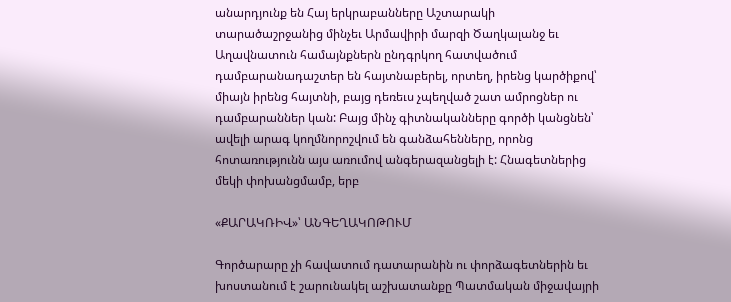անարդյունք են Հայ երկրաբանները Աշտարակի տարածաշրջանից մինչեւ Արմավիրի մարզի Ծաղկալանջ եւ Աղավնատուն համայնքներն ընդգրկող հատվածում դամբարանադաշտեր են հայտնաբերել, որտեղ, իրենց կարծիքով՝ միայն իրենց հայտնի, բայց դեռեւս չպեղված շատ ամրոցներ ու դամբարաններ կան: Բայց մինչ գիտնականները գործի կանցնեն՝ ավելի արագ կողմնորոշվում են գանձահենները, որոնց հոտառությունն այս առումով անգերազանցելի է: Հնագետներից մեկի փոխանցմամբ, երբ

«ՔԱՐԱԿՌԻՎ»՝ ԱՆԳԵՂԱԿՈԹՈՒՄ

Գործարարը չի հավատում դատարանին ու փորձագետներին եւ խոստանում է շարունակել աշխատանքը Պատմական միջավայրի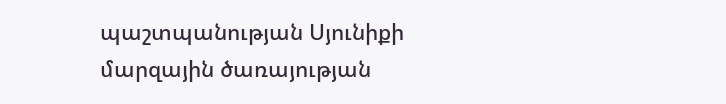պաշտպանության Սյունիքի մարզային ծառայության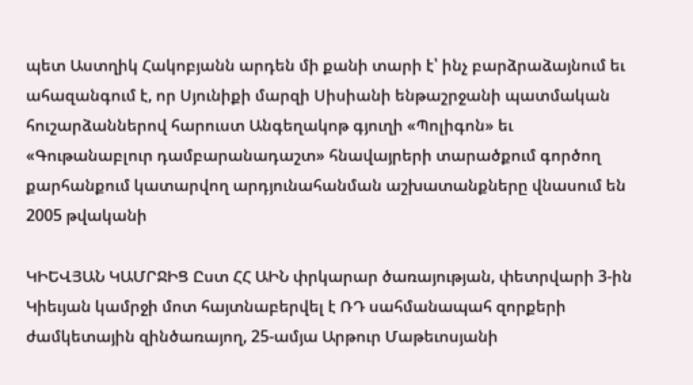պետ Աստղիկ Հակոբյանն արդեն մի քանի տարի է՝ ինչ բարձրաձայնում եւ ահազանգում է, որ Սյունիքի մարզի Սիսիանի ենթաշրջանի պատմական հուշարձաններով հարուստ Անգեղակոթ գյուղի «Պոլիգոն» եւ «Գութանաբլուր դամբարանադաշտ» հնավայրերի տարածքում գործող քարհանքում կատարվող արդյունահանման աշխատանքները վնասում են 2005 թվականի

ԿԻԵՎՅԱՆ ԿԱՄՐՋԻՑ Ըստ ՀՀ ԱԻՆ փրկարար ծառայության, փետրվարի 3-ին Կիեւյան կամրջի մոտ հայտնաբերվել է ՌԴ սահմանապահ զորքերի ժամկետային զինծառայող, 25-ամյա Արթուր Մաթեւոսյանի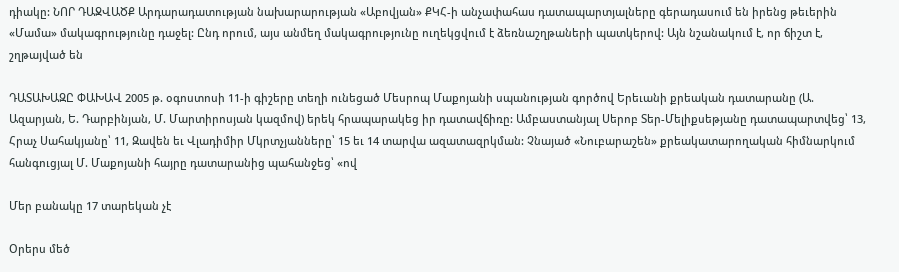դիակը: ՆՈՐ ԴԱՋՎԱԾՔ Արդարադատության նախարարության «Աբովյան» ՔԿՀ-ի անչափահաս դատապարտյալները գերադասում են իրենց թեւերին «Մամա» մակագրությունը դաջել: Ընդ որում, այս անմեղ մակագրությունը ուղեկցվում է ձեռնաշղթաների պատկերով: Այն նշանակում է, որ ճիշտ է, շղթայված են

ԴԱՏԱԽԱԶԸ ՓԱԽԱՎ 2005 թ. օգոստոսի 11-ի գիշերը տեղի ունեցած Մեսրոպ Մաքոյանի սպանության գործով Երեւանի քրեական դատարանը (Ա. Ազարյան, Ե. Դարբինյան, Մ. Մարտիրոսյան կազմով) երեկ հրապարակեց իր դատավճիռը: Ամբաստանյալ Սերոբ Տեր-Մելիքսեթյանը դատապարտվեց՝ 13, Հրաչ Սահակյանը՝ 11, Զավեն եւ Վլադիմիր Մկրտչյանները՝ 15 եւ 14 տարվա ազատազրկման: Չնայած «Նուբարաշեն» քրեակատարողական հիմնարկում հանգուցյալ Մ. Մաքոյանի հայրը դատարանից պահանջեց՝ «ով

Մեր բանակը 17 տարեկան չէ

Օրերս մեծ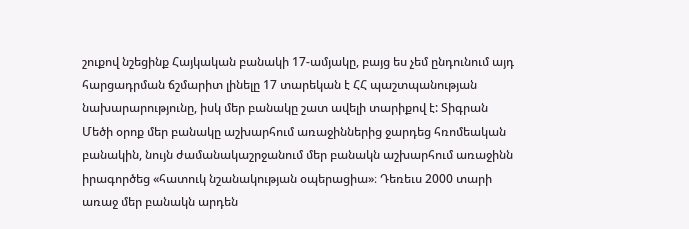շուքով նշեցինք Հայկական բանակի 17-ամյակը, բայց ես չեմ ընդունում այդ հարցադրման ճշմարիտ լինելը 17 տարեկան է ՀՀ պաշտպանության նախարարությունը, իսկ մեր բանակը շատ ավելի տարիքով է: Տիգրան Մեծի օրոք մեր բանակը աշխարհում առաջիններից ջարդեց հռոմեական բանակին, նույն ժամանակաշրջանում մեր բանակն աշխարհում առաջինն իրագործեց «հատուկ նշանակության օպերացիա»։ Դեռեւս 2000 տարի առաջ մեր բանակն արդեն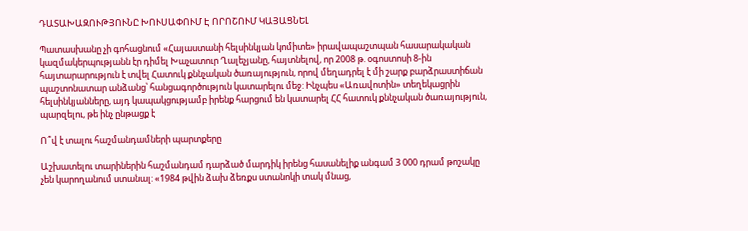ԴԱՏԱԽԱԶՈՒԹՅՈՒՆԸ ԽՈՒՍԱՓՈՒՄ Է ՈՐՈՇՈՒՄ ԿԱՅԱՑՆԵԼ

Պատասխանը չի գոհացնում «Հայաստանի հելսինկյան կոմիտե» իրավապաշտպան հասարակական կազմակերպությանն էր դիմել Խաչատուր Ղալեչյանը, հայտնելով, որ 2008 թ. օգոստոսի 8-ին հայտարարություն է տվել Հատուկ քննչական ծառայություն, որով մեղադրել է մի շարք բարձրաստիճան պաշտոնատար անձանց՝ հանցագործություն կատարելու մեջ: Ինչպես «Առավոտին» տեղեկացրին հելսինկյանները, այդ կապակցությամբ իրենք հարցում են կատարել ՀՀ հատուկ քննչական ծառայություն, պարզելու, թե ինչ ընթացք է

Ո՞վ է տալու հաշմանդամների պարտքերը

Աշխատելու տարիներին հաշմանդամ դարձած մարդիկ իրենց հասանելիք անգամ 3 000 դրամ թոշակը չեն կարողանում ստանալ: «1984 թվին ձախ ձեռքս ստանոկի տակ մնաց,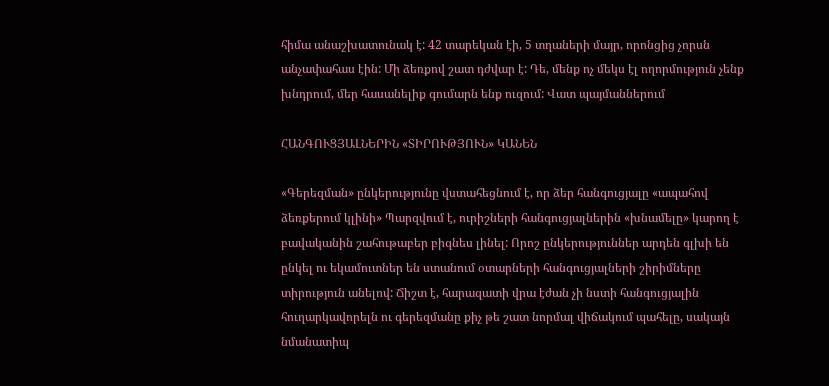հիմա անաշխատունակ է: 42 տարեկան էի, 5 տղաների մայր, որոնցից չորսն անչափահաս էին: Մի ձեռքով շատ դժվար է: Դե, մենք ոչ մեկս էլ ողորմություն չենք խնդրում, մեր հասանելիք գումարն ենք ուզում: Վատ պայմաններում

ՀԱՆԳՈՒՑՅԱԼՆԵՐԻՆ «ՏԻՐՈՒԹՅՈՒՆ» ԿԱՆԵՆ

«Գերեզման» ընկերությունը վստահեցնում է, որ ձեր հանգուցյալը «ապահով ձեռքերում կլինի» Պարզվում է, ուրիշների հանգուցյալներին «խնամելը» կարող է բավականին շահութաբեր բիզնես լինել: Որոշ ընկերություններ արդեն գլխի են ընկել ու եկամուտներ են ստանում օտարների հանգուցյալների շիրիմները տիրություն անելով: Ճիշտ է, հարազատի վրա էժան չի նստի հանգուցյալին հուղարկավորելն ու գերեզմանը քիչ թե շատ նորմալ վիճակում պահելը, սակայն նմանատիպ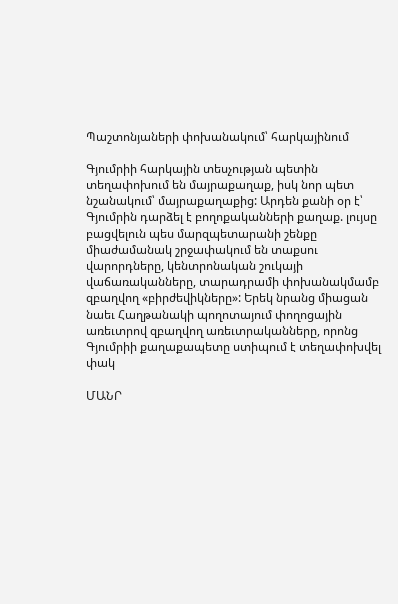Պաշտոնյաների փոխանակում՝ հարկայինում

Գյումրիի հարկային տեսչության պետին տեղափոխում են մայրաքաղաք, իսկ նոր պետ նշանակում՝ մայրաքաղաքից: Արդեն քանի օր է՝ Գյումրին դարձել է բողոքականների քաղաք. լույսը բացվելուն պես մարզպետարանի շենքը միաժամանակ շրջափակում են տաքսու վարորդները, կենտրոնական շուկայի վաճառականները, տարադրամի փոխանակմամբ զբաղվող «բիրժեվիկները»: Երեկ նրանց միացան նաեւ Հաղթանակի պողոտայում փողոցային առեւտրով զբաղվող առեւտրականները, որոնց Գյումրիի քաղաքապետը ստիպում է տեղափոխվել փակ

ՄԱՆՐ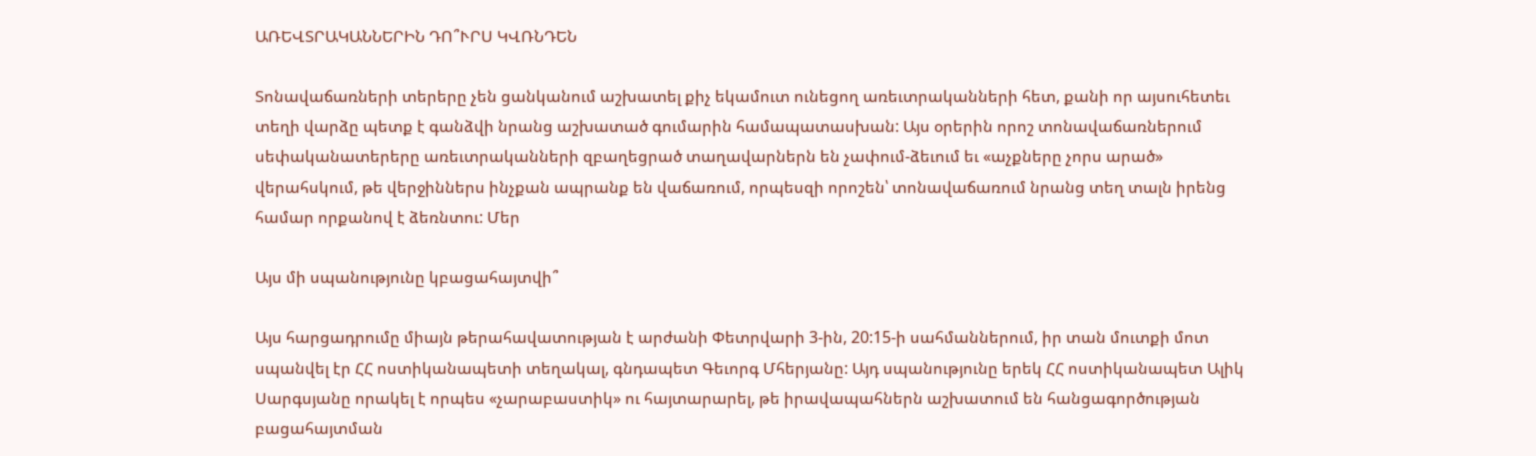ԱՌԵՎՏՐԱԿԱՆՆԵՐԻՆ ԴՈ՞ՒՐՍ ԿՎՌՆԴԵՆ

Տոնավաճառների տերերը չեն ցանկանում աշխատել քիչ եկամուտ ունեցող առեւտրականների հետ, քանի որ այսուհետեւ տեղի վարձը պետք է գանձվի նրանց աշխատած գումարին համապատասխան: Այս օրերին որոշ տոնավաճառներում սեփականատերերը առեւտրականների զբաղեցրած տաղավարներն են չափում-ձեւում եւ «աչքները չորս արած» վերահսկում, թե վերջիններս ինչքան ապրանք են վաճառում, որպեսզի որոշեն՝ տոնավաճառում նրանց տեղ տալն իրենց համար որքանով է ձեռնտու: Մեր

Այս մի սպանությունը կբացահայտվի՞

Այս հարցադրումը միայն թերահավատության է արժանի Փետրվարի 3-ին, 20:15-ի սահմաններում, իր տան մուտքի մոտ սպանվել էր ՀՀ ոստիկանապետի տեղակալ, գնդապետ Գեւորգ Մհերյանը: Այդ սպանությունը երեկ ՀՀ ոստիկանապետ Ալիկ Սարգսյանը որակել է որպես «չարաբաստիկ» ու հայտարարել, թե իրավապահներն աշխատում են հանցագործության բացահայտման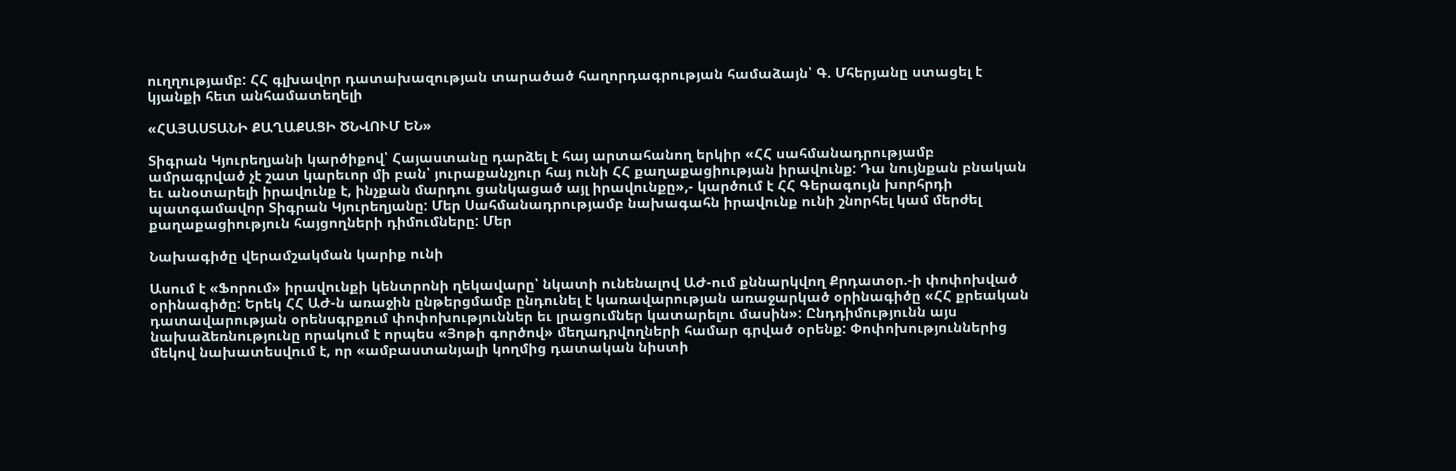ուղղությամբ: ՀՀ գլխավոր դատախազության տարածած հաղորդագրության համաձայն՝ Գ. Մհերյանը ստացել է կյանքի հետ անհամատեղելի

«ՀԱՅԱՍՏԱՆԻ ՔԱՂԱՔԱՑԻ ԾՆՎՈՒՄ ԵՆ»

Տիգրան Կյուրեղյանի կարծիքով՝ Հայաստանը դարձել է հայ արտահանող երկիր «ՀՀ սահմանադրությամբ ամրագրված չէ շատ կարեւոր մի բան՝ յուրաքանչյուր հայ ունի ՀՀ քաղաքացիության իրավունք: Դա նույնքան բնական եւ անօտարելի իրավունք է, ինչքան մարդու ցանկացած այլ իրավունքը»,- կարծում է ՀՀ Գերագույն խորհրդի պատգամավոր Տիգրան Կյուրեղյանը: Մեր Սահմանադրությամբ նախագահն իրավունք ունի շնորհել կամ մերժել քաղաքացիություն հայցողների դիմումները: Մեր

Նախագիծը վերամշակման կարիք ունի

Ասում է «Ֆորում» իրավունքի կենտրոնի ղեկավարը՝ նկատի ունենալով ԱԺ-ում քննարկվող Քրդատօր.-ի փոփոխված օրինագիծը: Երեկ ՀՀ ԱԺ-ն առաջին ընթերցմամբ ընդունել է կառավարության առաջարկած օրինագիծը «ՀՀ քրեական դատավարության օրենսգրքում փոփոխություններ եւ լրացումներ կատարելու մասին»: Ընդդիմությունն այս նախաձեռնությունը որակում է որպես «Յոթի գործով» մեղադրվողների համար գրված օրենք: Փոփոխություններից մեկով նախատեսվում է, որ «ամբաստանյալի կողմից դատական նիստի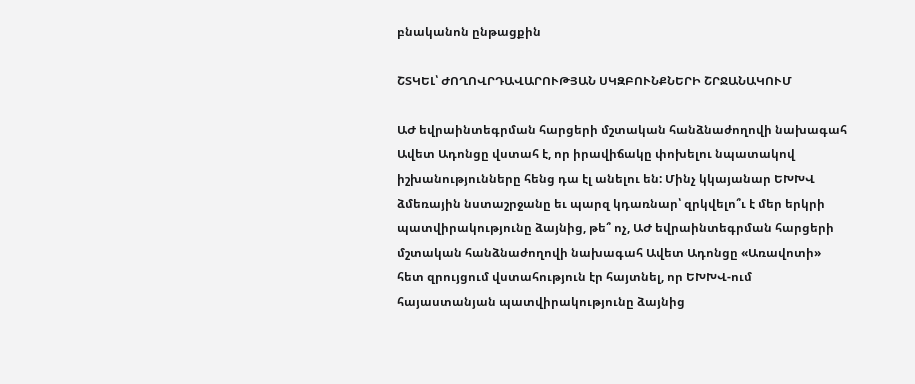բնականոն ընթացքին

ՇՏԿԵԼ՝ ԺՈՂՈՎՐԴԱՎԱՐՈՒԹՅԱՆ ՍԿԶԲՈՒՆՔՆԵՐԻ ՇՐՋԱՆԱԿՈՒՄ

ԱԺ եվրաինտեգրման հարցերի մշտական հանձնաժողովի նախագահ Ավետ Ադոնցը վստահ է, որ իրավիճակը փոխելու նպատակով իշխանությունները հենց դա էլ անելու են: Մինչ կկայանար ԵԽԽՎ ձմեռային նստաշրջանը եւ պարզ կդառնար՝ զրկվելո՞ւ է մեր երկրի պատվիրակությունը ձայնից, թե՞ ոչ, ԱԺ եվրաինտեգրման հարցերի մշտական հանձնաժողովի նախագահ Ավետ Ադոնցը «Առավոտի» հետ զրույցում վստահություն էր հայտնել, որ ԵԽԽՎ-ում հայաստանյան պատվիրակությունը ձայնից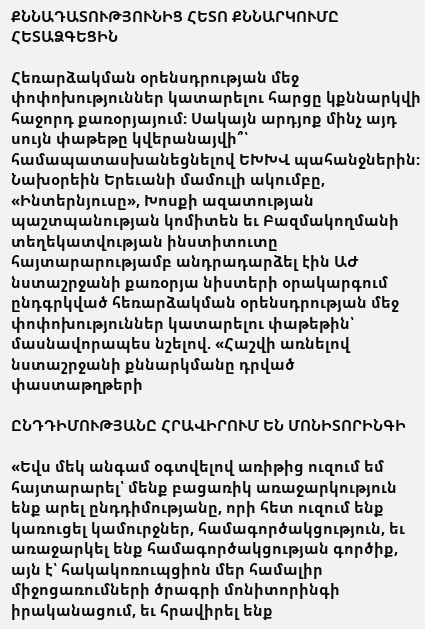ՔՆՆԱԴԱՏՈՒԹՅՈՒՆԻՑ ՀԵՏՈ ՔՆՆԱՐԿՈՒՄԸ ՀԵՏԱՁԳԵՑԻՆ

Հեռարձակման օրենսդրության մեջ փոփոխություններ կատարելու հարցը կքննարկվի հաջորդ քառօրյայում: Սակայն արդյոք մինչ այդ սույն փաթեթը կվերանայվի՞՝ համապատասխանեցնելով ԵԽԽՎ պահանջներին: Նախօրեին Երեւանի մամուլի ակումբը, «Ինտերնյուսը», Խոսքի ազատության պաշտպանության կոմիտեն եւ Բազմակողմանի տեղեկատվության ինստիտուտը հայտարարությամբ անդրադարձել էին ԱԺ նստաշրջանի քառօրյա նիստերի օրակարգում ընդգրկված հեռարձակման օրենսդրության մեջ փոփոխություններ կատարելու փաթեթին՝ մասնավորապես նշելով. «Հաշվի առնելով նստաշրջանի քննարկմանը դրված փաստաթղթերի

ԸՆԴԴԻՄՈՒԹՅԱՆԸ ՀՐԱՎԻՐՈՒՄ ԵՆ ՄՈՆԻՏՈՐԻՆԳԻ

«Եվս մեկ անգամ օգտվելով առիթից ուզում եմ հայտարարել՝ մենք բացառիկ առաջարկություն ենք արել ընդդիմությանը, որի հետ ուզում ենք կառուցել կամուրջներ, համագործակցություն, եւ առաջարկել ենք համագործակցության գործիք, այն է՝ հակակոռուպցիոն մեր համալիր միջոցառումների ծրագրի մոնիտորինգի իրականացում, եւ հրավիրել ենք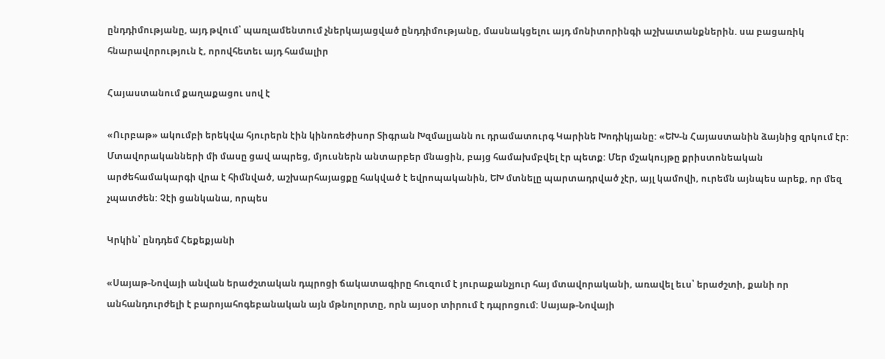ընդդիմությանը, այդ թվում՝ պառլամենտում չներկայացված ընդդիմությանը, մասնակցելու այդ մոնիտորինգի աշխատանքներին. սա բացառիկ հնարավորություն է, որովհետեւ այդ համալիր

Հայաստանում քաղաքացու սով է

«Ուրբաթ» ակումբի երեկվա հյուրերն էին կինոռեժիսոր Տիգրան Խզմալյանն ու դրամատուրգ Կարինե Խոդիկյանը: «ԵԽ-ն Հայաստանին ձայնից զրկում էր: Մտավորականների մի մասը ցավ ապրեց, մյուսներն անտարբեր մնացին, բայց համախմբվել էր պետք: Մեր մշակույթը քրիստոնեական արժեհամակարգի վրա է հիմնված, աշխարհայացքը հակված է եվրոպականին, ԵԽ մտնելը պարտադրված չէր, այլ կամովի, ուրեմն այնպես արեք, որ մեզ չպատժեն: Չէի ցանկանա, որպես

Կրկին՝ ընդդեմ Հեքեքյանի

«Սայաթ-Նովայի անվան երաժշտական դպրոցի ճակատագիրը հուզում է յուրաքանչյուր հայ մտավորականի, առավել եւս՝ երաժշտի, քանի որ անհանդուրժելի է բարոյահոգեբանական այն մթնոլորտը, որն այսօր տիրում է դպրոցում: Սայաթ-Նովայի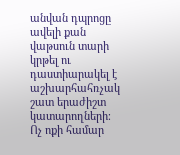անվան դպրոցը ավելի քան վաթսուն տարի կրթել ու դաստիարակել է աշխարհահռչակ շատ երաժիշտ կատարողների։ Ոչ ոքի համար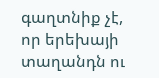գաղտնիք չէ, որ երեխայի տաղանդն ու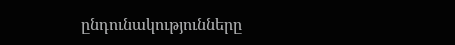ընդունակությունները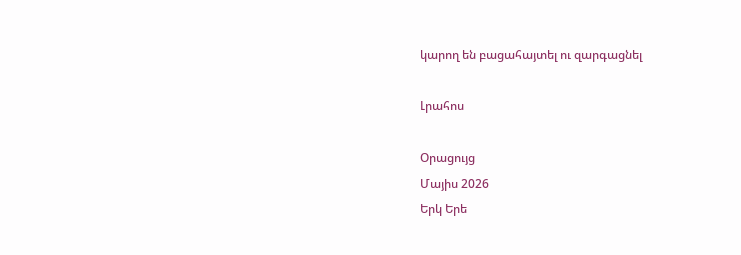կարող են բացահայտել ու զարգացնել

Լրահոս

Օրացույց
Մայիս 2026
Երկ Երե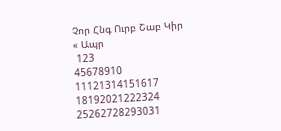Չոր Հնգ Ուրբ Շաբ Կիր
« Ապր
 123
45678910
11121314151617
18192021222324
25262728293031